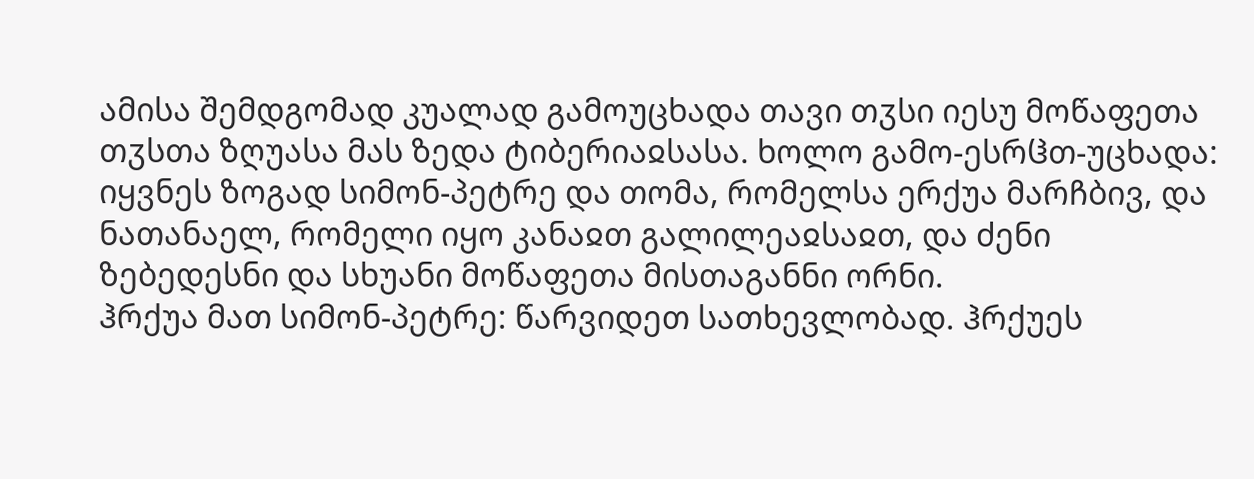ამისა შემდგომად კუალად გამოუცხადა თავი თჳსი იესუ მოწაფეთა თჳსთა ზღუასა მას ზედა ტიბერიაჲსასა. ხოლო გამო-ესრჱთ-უცხადა:
იყვნეს ზოგად სიმონ-პეტრე და თომა, რომელსა ერქუა მარჩბივ, და ნათანაელ, რომელი იყო კანაჲთ გალილეაჲსაჲთ, და ძენი ზებედესნი და სხუანი მოწაფეთა მისთაგანნი ორნი.
ჰრქუა მათ სიმონ-პეტრე: წარვიდეთ სათხევლობად. ჰრქუეს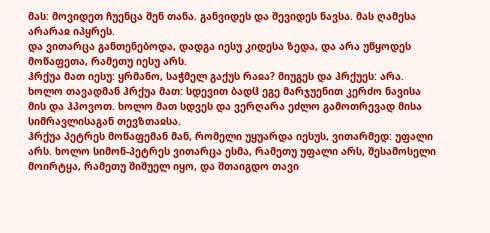მას: მოვიდეთ ჩუენცა შენ თანა. განვიდეს და შევიდეს ნავსა. მას ღამესა არარაჲ იპყრეს.
და ვითარცა განთენებოდა, დადგა იესუ კიდესა ზედა, და არა უწყოდეს მოწაფეთა, რამეთუ იესუ არს.
ჰრქუა მათ იესუ: ყრმანო, საჭმელ გაქუს რაჲა? მიუგეს და ჰრქუეს: არა.
ხოლო თავადმან ჰრქუა მათ: სდევით ბადჱ ეგე მარჯუენით კერძო ნავისა მის და ჰპოვოთ. ხოლო მათ სდვეს და ვერღარა ეძლო გამოთრევად მისა სიმრავლისაგან თევზთაჲსა.
ჰრქუა პეტრეს მოწაფემან მან, რომელი უყუარდა იესუს, ვითარმედ: უფალი არს. ხოლო სიმონ-პეტრეს ვითარცა ესმა, რამეთუ უფალი არს, შესამოსელი მოირტყა, რამეთუ შიშუელ იყო, და შთაიგდო თავი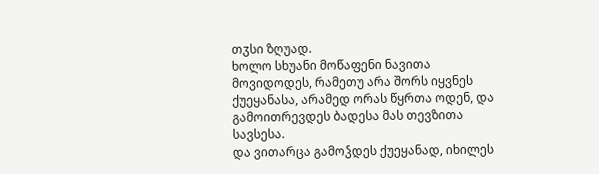თჳსი ზღუად.
ხოლო სხუანი მოწაფენი ნავითა მოვიდოდეს, რამეთუ არა შორს იყვნეს ქუეყანასა, არამედ ორას წყრთა ოდენ, და გამოითრევდეს ბადესა მას თევზითა სავსესა.
და ვითარცა გამოჴდეს ქუეყანად, იხილეს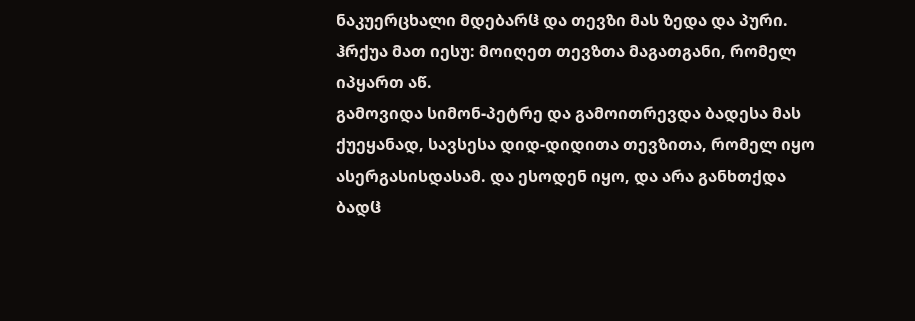ნაკუერცხალი მდებარჱ და თევზი მას ზედა და პური.
ჰრქუა მათ იესუ: მოიღეთ თევზთა მაგათგანი, რომელ იპყართ აწ.
გამოვიდა სიმონ-პეტრე და გამოითრევდა ბადესა მას ქუეყანად, სავსესა დიდ-დიდითა თევზითა, რომელ იყო ასერგასისდასამ. და ესოდენ იყო, და არა განხთქდა ბადჱ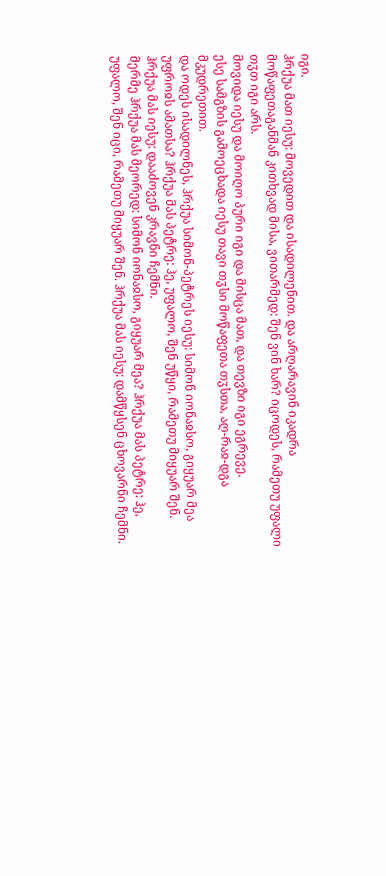იგი.
ჰრქუა მათ იესუ: მოვედით და ისადილენით. და არღარავინ იკადრა მოწაფეთაგანმან კითხვად მისა, ვითარმედ: შენ ვინ ხარ? იცოდეს, რამეთუ უფალი თჳთ იგი არს.
მოვიდა იესუ და მოიღო პური იგი და მისცა მათ, და თევზი იგი ეგრევე.
ესე სამგზის გამოეცხადა იესუ თავი თჳსი მოწაფეთა თჳსთა, აღ-რაჲ-დგა მკუდრეთით.
და ოდეს ისადილნეს, ჰრქუა სიმონ-პეტრეს იესუ: სიმონ იონაჲსო, გიყუარ მეა უფროჲს ამათსა? ჰრქუა მას პეტრე: ჰე, უფალო, შენ უწყი, რამეთუ მიყუარ შენ. ჰრქუა მას იესუ: დააძოვენ კრავნი ჩემნი.
მერმე ჰრქუა მას მეორედ: სიმონ იონაჲსო, გიყუარ მეა? ჰრქუა მას პეტრე: ჰე, უფალო, შენ იცი, რამეთუ მიყუარ შენ. ჰრქუა მას იესუ: დამწყსენ ცხოვარნი ჩემნი.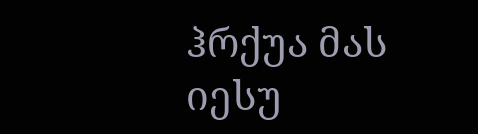ჰრქუა მას იესუ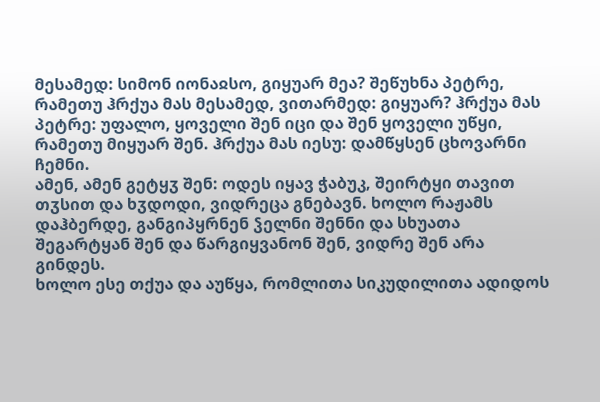მესამედ: სიმონ იონაჲსო, გიყუარ მეა? შეწუხნა პეტრე, რამეთუ ჰრქუა მას მესამედ, ვითარმედ: გიყუარ? ჰრქუა მას პეტრე: უფალო, ყოველი შენ იცი და შენ ყოველი უწყი, რამეთუ მიყუარ შენ. ჰრქუა მას იესუ: დამწყსენ ცხოვარნი ჩემნი.
ამენ, ამენ გეტყჳ შენ: ოდეს იყავ ჭაბუკ, შეირტყი თავით თჳსით და ხჳდოდი, ვიდრეცა გნებავნ. ხოლო რაჟამს დაჰბერდე, განგიპყრნენ ჴელნი შენნი და სხუათა შეგარტყან შენ და წარგიყვანონ შენ, ვიდრე შენ არა გინდეს.
ხოლო ესე თქუა და აუწყა, რომლითა სიკუდილითა ადიდოს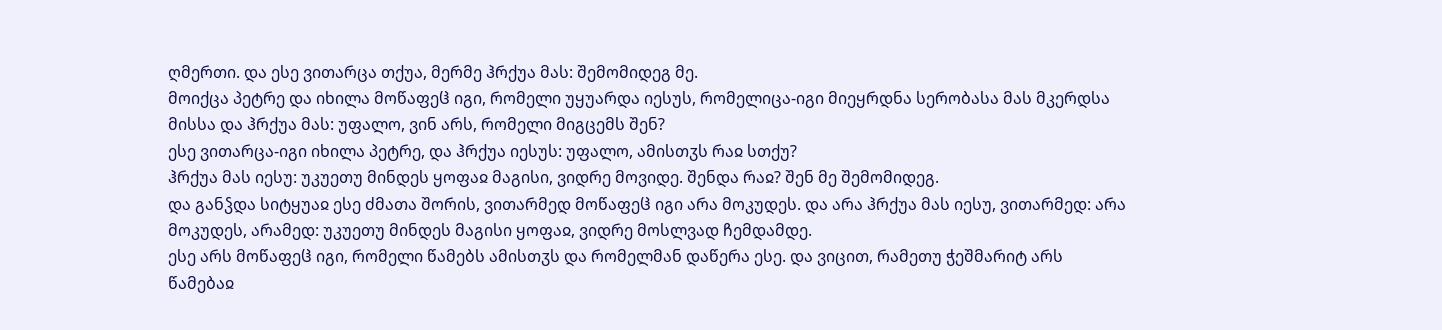ღმერთი. და ესე ვითარცა თქუა, მერმე ჰრქუა მას: შემომიდეგ მე.
მოიქცა პეტრე და იხილა მოწაფეჱ იგი, რომელი უყუარდა იესუს, რომელიცა-იგი მიეყრდნა სერობასა მას მკერდსა მისსა და ჰრქუა მას: უფალო, ვინ არს, რომელი მიგცემს შენ?
ესე ვითარცა-იგი იხილა პეტრე, და ჰრქუა იესუს: უფალო, ამისთჳს რაჲ სთქუ?
ჰრქუა მას იესუ: უკუეთუ მინდეს ყოფაჲ მაგისი, ვიდრე მოვიდე. შენდა რაჲ? შენ მე შემომიდეგ.
და განჴდა სიტყუაჲ ესე ძმათა შორის, ვითარმედ მოწაფეჱ იგი არა მოკუდეს. და არა ჰრქუა მას იესუ, ვითარმედ: არა მოკუდეს, არამედ: უკუეთუ მინდეს მაგისი ყოფაჲ, ვიდრე მოსლვად ჩემდამდე.
ესე არს მოწაფეჱ იგი, რომელი წამებს ამისთჳს და რომელმან დაწერა ესე. და ვიცით, რამეთუ ჭეშმარიტ არს წამებაჲ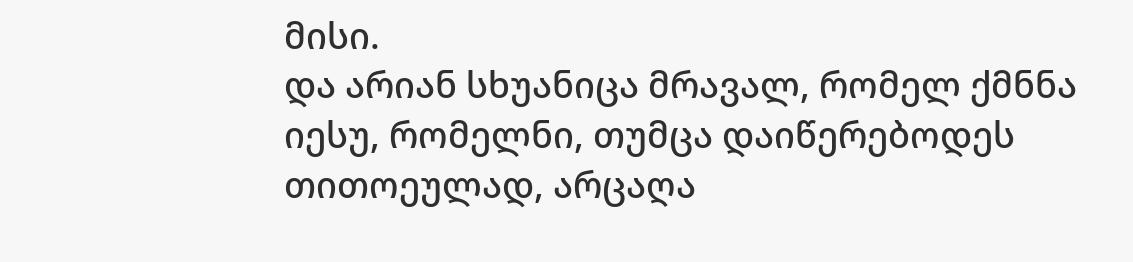მისი.
და არიან სხუანიცა მრავალ, რომელ ქმნნა იესუ, რომელნი, თუმცა დაიწერებოდეს თითოეულად, არცაღა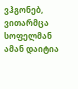ვჰგონებ, ვითარმცა სოფელმან ამან დაიტია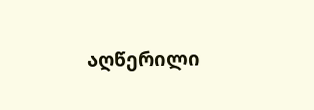აღწერილი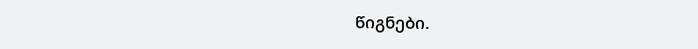წიგნები.